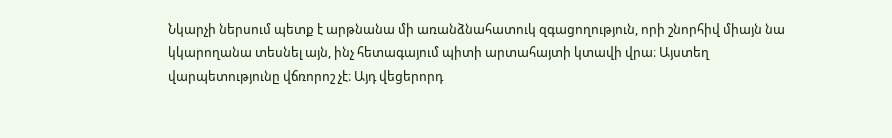Նկարչի ներսում պետք է արթնանա մի առանձնահատուկ զգացողություն, որի շնորհիվ միայն նա կկարողանա տեսնել այն, ինչ հետագայում պիտի արտահայտի կտավի վրա։ Այստեղ վարպետությունը վճռորոշ չէ։ Այդ վեցերորդ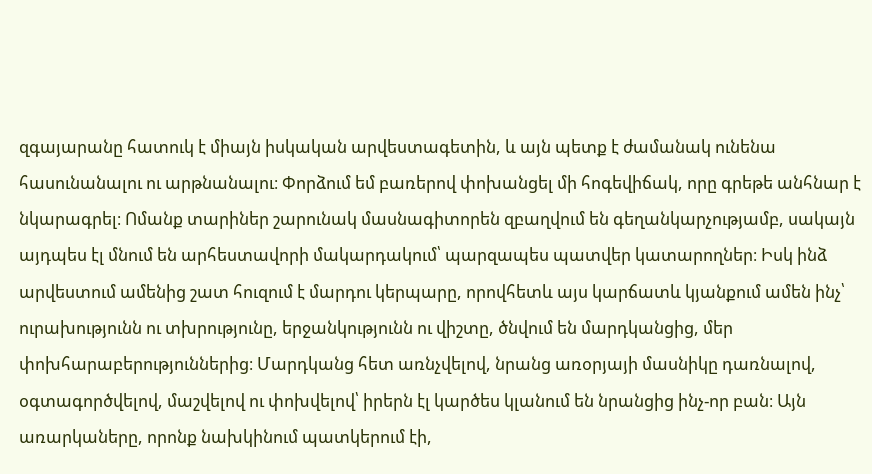զգայարանը հատուկ է միայն իսկական արվեստագետին, և այն պետք է ժամանակ ունենա հասունանալու ու արթնանալու։ Փորձում եմ բառերով փոխանցել մի հոգեվիճակ, որը գրեթե անհնար է նկարագրել։ Ոմանք տարիներ շարունակ մասնագիտորեն զբաղվում են գեղանկարչությամբ, սակայն այդպես էլ մնում են արհեստավորի մակարդակում՝ պարզապես պատվեր կատարողներ։ Իսկ ինձ արվեստում ամենից շատ հուզում է մարդու կերպարը, որովհետև այս կարճատև կյանքում ամեն ինչ՝ ուրախությունն ու տխրությունը, երջանկությունն ու վիշտը, ծնվում են մարդկանցից, մեր փոխհարաբերություններից։ Մարդկանց հետ առնչվելով, նրանց առօրյայի մասնիկը դառնալով, օգտագործվելով, մաշվելով ու փոխվելով՝ իրերն էլ կարծես կլանում են նրանցից ինչ-որ բան։ Այն առարկաները, որոնք նախկինում պատկերում էի,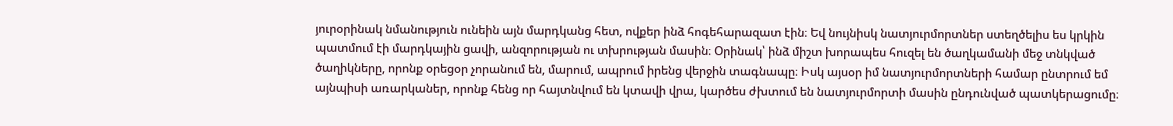յուրօրինակ նմանություն ունեին այն մարդկանց հետ, ովքեր ինձ հոգեհարազատ էին։ Եվ նույնիսկ նատյուրմորտներ ստեղծելիս ես կրկին պատմում էի մարդկային ցավի, անզորության ու տխրության մասին։ Օրինակ՝ ինձ միշտ խորապես հուզել են ծաղկամանի մեջ տնկված ծաղիկները, որոնք օրեցօր չորանում են, մարում, ապրում իրենց վերջին տագնապը։ Իսկ այսօր իմ նատյուրմորտների համար ընտրում եմ այնպիսի առարկաներ, որոնք հենց որ հայտնվում են կտավի վրա, կարծես ժխտում են նատյուրմորտի մասին ընդունված պատկերացումը։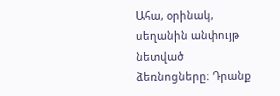Ահա, օրինակ, սեղանին անփույթ նետված ձեռնոցները։ Դրանք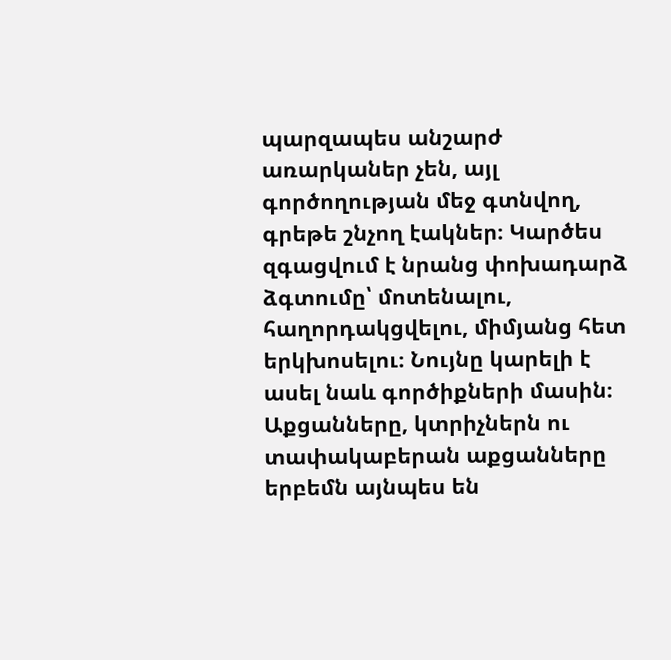պարզապես անշարժ առարկաներ չեն, այլ գործողության մեջ գտնվող, գրեթե շնչող էակներ։ Կարծես զգացվում է նրանց փոխադարձ ձգտումը՝ մոտենալու, հաղորդակցվելու, միմյանց հետ երկխոսելու։ Նույնը կարելի է ասել նաև գործիքների մասին։ Աքցանները, կտրիչներն ու տափակաբերան աքցանները երբեմն այնպես են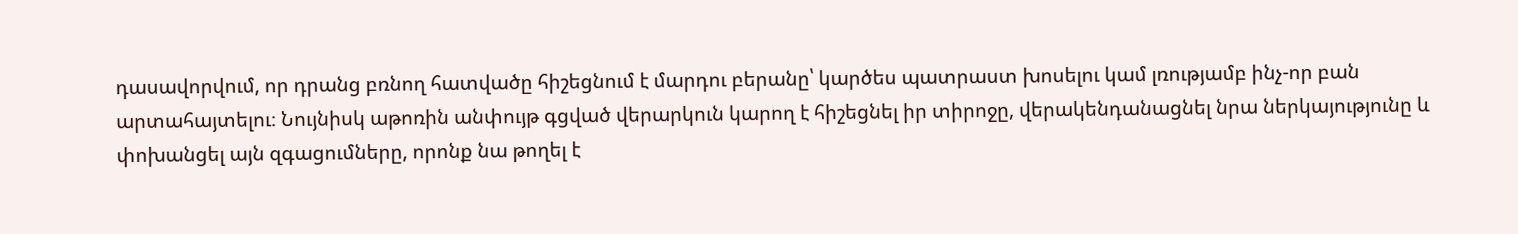դասավորվում, որ դրանց բռնող հատվածը հիշեցնում է մարդու բերանը՝ կարծես պատրաստ խոսելու կամ լռությամբ ինչ-որ բան արտահայտելու։ Նույնիսկ աթոռին անփույթ գցված վերարկուն կարող է հիշեցնել իր տիրոջը, վերակենդանացնել նրա ներկայությունը և փոխանցել այն զգացումները, որոնք նա թողել է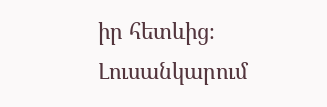իր հետևից։
Լուսանկարում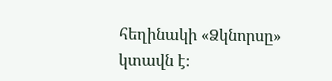հեղինակի «Ձկնորսը» կտավն է։